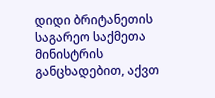დიდი ბრიტანეთის საგარეო საქმეთა მინისტრის განცხადებით, აქვთ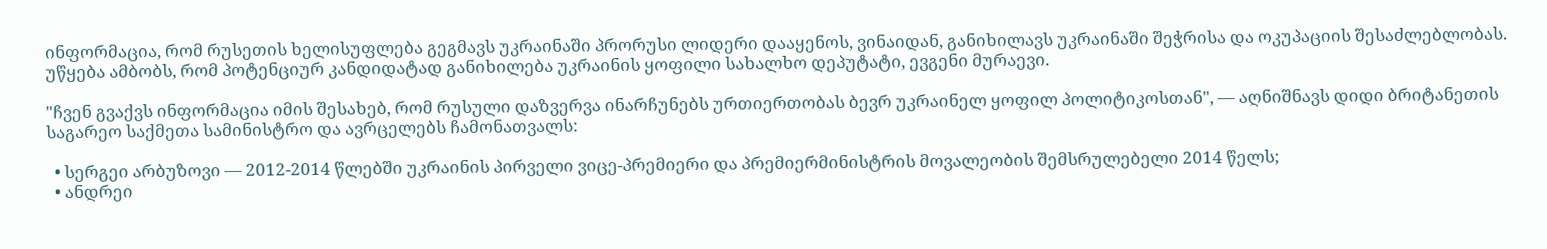ინფორმაცია, რომ რუსეთის ხელისუფლება გეგმავს უკრაინაში პრორუსი ლიდერი დააყენოს, ვინაიდან, განიხილავს უკრაინაში შეჭრისა და ოკუპაციის შესაძლებლობას. უწყება ამბობს, რომ პოტენციურ კანდიდატად განიხილება უკრაინის ყოფილი სახალხო დეპუტატი, ევგენი მურაევი.

"ჩვენ გვაქვს ინფორმაცია იმის შესახებ, რომ რუსული დაზვერვა ინარჩუნებს ურთიერთობას ბევრ უკრაინელ ყოფილ პოლიტიკოსთან", — აღნიშნავს დიდი ბრიტანეთის საგარეო საქმეთა სამინისტრო და ავრცელებს ჩამონათვალს:

  • სერგეი არბუზოვი — 2012-2014 წლებში უკრაინის პირველი ვიცე-პრემიერი და პრემიერმინისტრის მოვალეობის შემსრულებელი 2014 წელს;
  • ანდრეი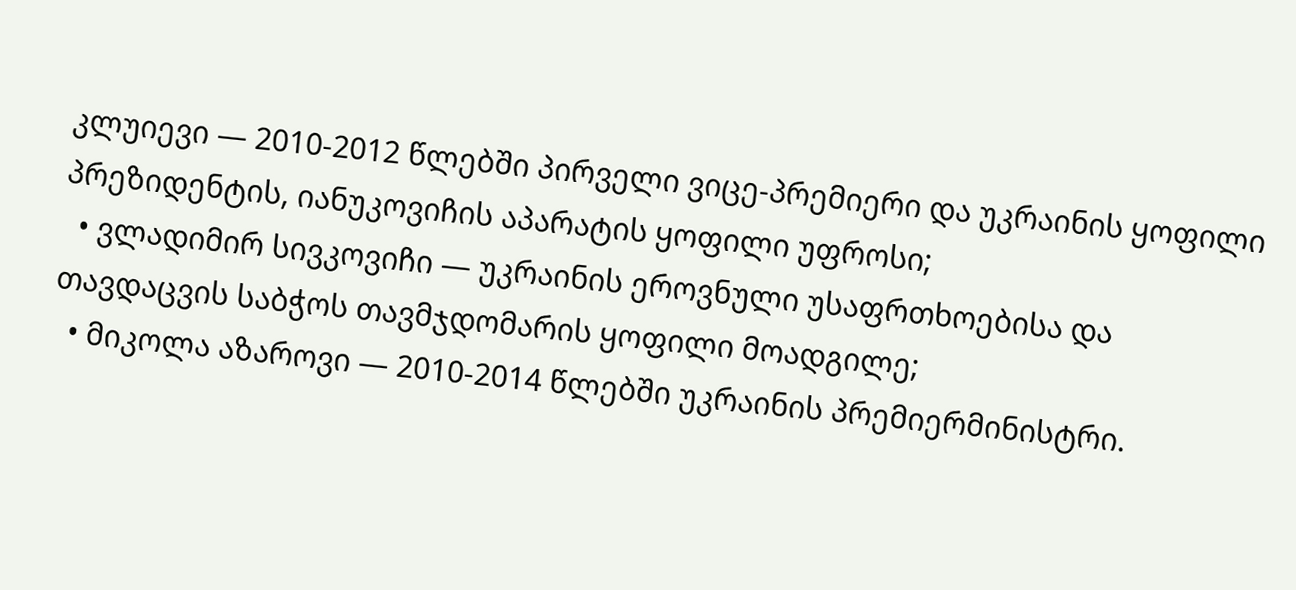კლუიევი — 2010-2012 წლებში პირველი ვიცე-პრემიერი და უკრაინის ყოფილი პრეზიდენტის, იანუკოვიჩის აპარატის ყოფილი უფროსი;
  • ვლადიმირ სივკოვიჩი — უკრაინის ეროვნული უსაფრთხოებისა და თავდაცვის საბჭოს თავმჯდომარის ყოფილი მოადგილე;
  • მიკოლა აზაროვი — 2010-2014 წლებში უკრაინის პრემიერმინისტრი.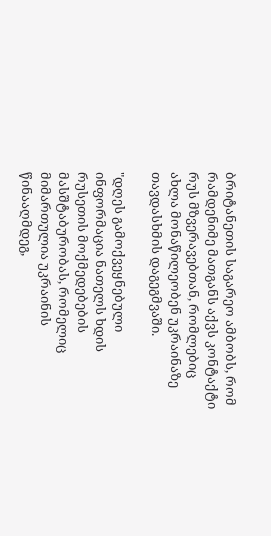ბრიტანეთის საგარეო ამბობს, რომ რამდენიმე მათგანს აქვს კონტაქტი რუს მზვერავებთან, რომლებიც ახლა მონაწილეობენ უკრაინაზე თავდასხმის დაგეგმვაში.

"დღეს გამოქვეყნებული ინფორმაცია ნათელს ხდის რუსეთის მოქმედებების მასშტაბურობას, რომელიც მიმართულია უკრაინის წინააღმდეგ,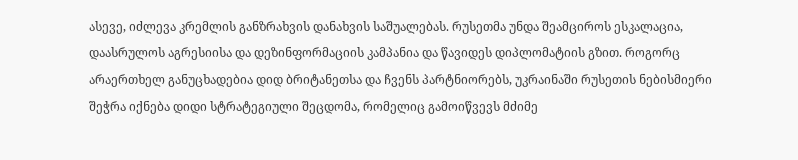ასევე, იძლევა კრემლის განზრახვის დანახვის საშუალებას. რუსეთმა უნდა შეამციროს ესკალაცია, დაასრულოს აგრესიისა და დეზინფორმაციის კამპანია და წავიდეს დიპლომატიის გზით. როგორც არაერთხელ განუცხადებია დიდ ბრიტანეთსა და ჩვენს პარტნიორებს, უკრაინაში რუსეთის ნებისმიერი შეჭრა იქნება დიდი სტრატეგიული შეცდომა, რომელიც გამოიწვევს მძიმე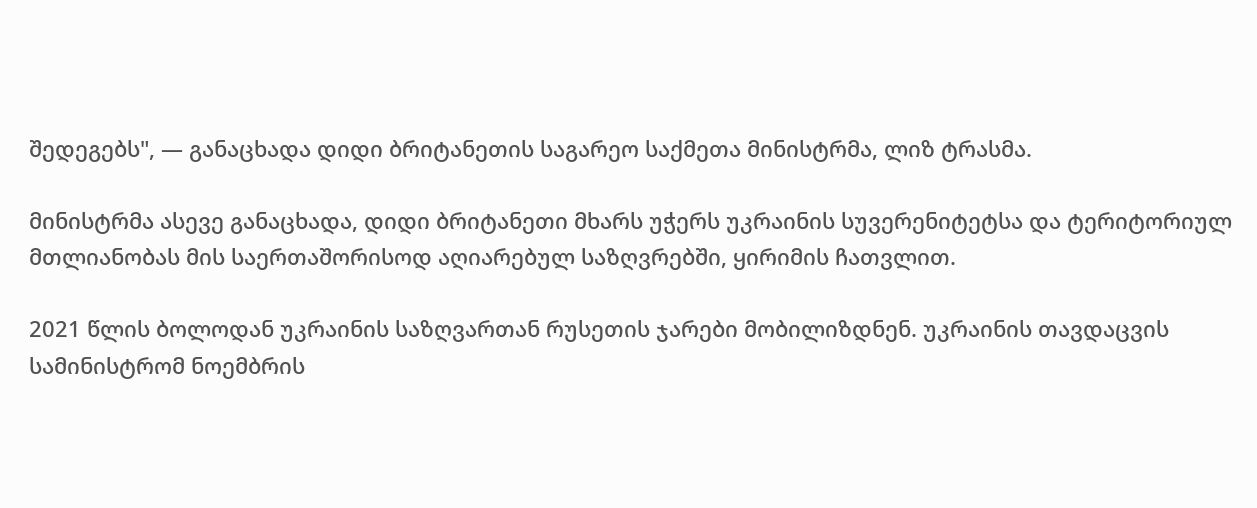შედეგებს", — განაცხადა დიდი ბრიტანეთის საგარეო საქმეთა მინისტრმა, ლიზ ტრასმა.

მინისტრმა ასევე განაცხადა, დიდი ბრიტანეთი მხარს უჭერს უკრაინის სუვერენიტეტსა და ტერიტორიულ მთლიანობას მის საერთაშორისოდ აღიარებულ საზღვრებში, ყირიმის ჩათვლით.

2021 წლის ბოლოდან უკრაინის საზღვართან რუსეთის ჯარები მობილიზდნენ. უკრაინის თავდაცვის სამინისტრომ ნოემბრის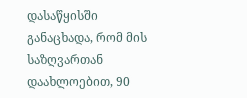დასაწყისში განაცხადა, რომ მის საზღვართან დაახლოებით, 90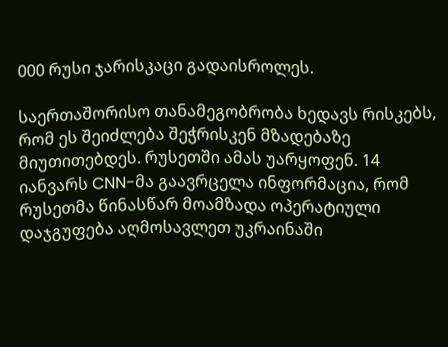000 რუსი ჯარისკაცი გადაისროლეს.

საერთაშორისო თანამეგობრობა ხედავს რისკებს, რომ ეს შეიძლება შეჭრისკენ მზადებაზე მიუთითებდეს. რუსეთში ამას უარყოფენ. 14 იანვარს CNN-მა გაავრცელა ინფორმაცია, რომ რუსეთმა წინასწარ მოამზადა ოპერატიული დაჯგუფება აღმოსავლეთ უკრაინაში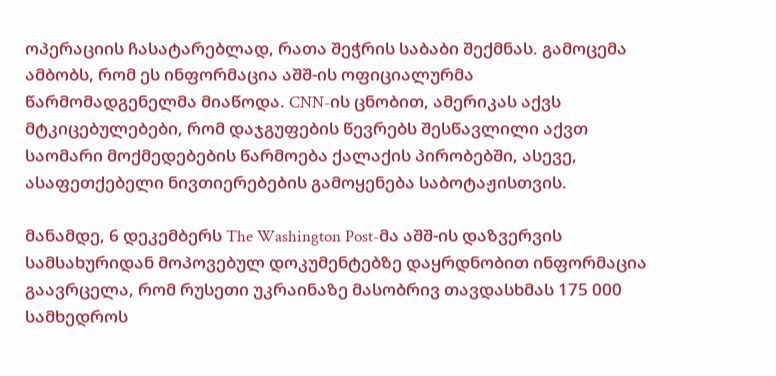ოპერაციის ჩასატარებლად, რათა შეჭრის საბაბი შექმნას. გამოცემა ამბობს, რომ ეს ინფორმაცია აშშ-ის ოფიციალურმა წარმომადგენელმა მიაწოდა. CNN-ის ცნობით, ამერიკას აქვს მტკიცებულებები, რომ დაჯგუფების წევრებს შესწავლილი აქვთ საომარი მოქმედებების წარმოება ქალაქის პირობებში, ასევე, ასაფეთქებელი ნივთიერებების გამოყენება საბოტაჟისთვის.

მანამდე, 6 დეკემბერს The Washington Post-მა აშშ-ის დაზვერვის სამსახურიდან მოპოვებულ დოკუმენტებზე დაყრდნობით ინფორმაცია გაავრცელა, რომ რუსეთი უკრაინაზე მასობრივ თავდასხმას 175 000 სამხედროს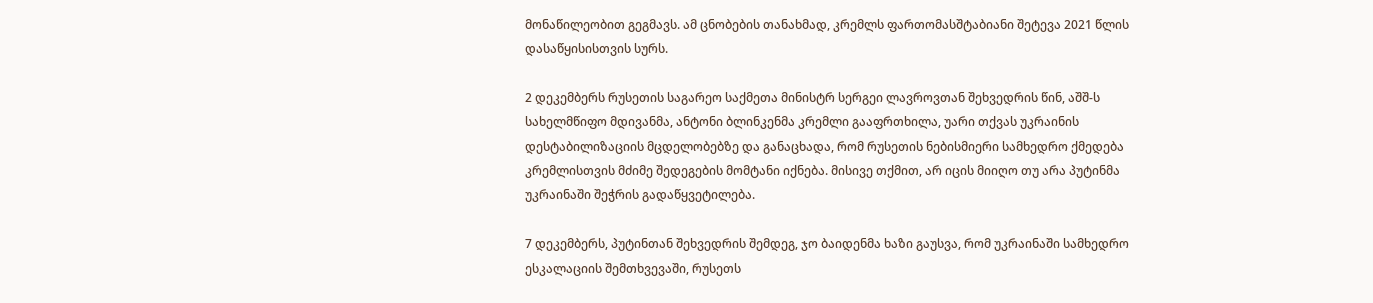მონაწილეობით გეგმავს. ამ ცნობების თანახმად, კრემლს ფართომასშტაბიანი შეტევა 2021 წლის დასაწყისისთვის სურს.

2 დეკემბერს რუსეთის საგარეო საქმეთა მინისტრ სერგეი ლავროვთან შეხვედრის წინ, აშშ-ს სახელმწიფო მდივანმა, ანტონი ბლინკენმა კრემლი გააფრთხილა, უარი თქვას უკრაინის დესტაბილიზაციის მცდელობებზე და განაცხადა, რომ რუსეთის ნებისმიერი სამხედრო ქმედება კრემლისთვის მძიმე შედეგების მომტანი იქნება. მისივე თქმით, არ იცის მიიღო თუ არა პუტინმა უკრაინაში შეჭრის გადაწყვეტილება.

7 დეკემბერს, პუტინთან შეხვედრის შემდეგ, ჯო ბაიდენმა ხაზი გაუსვა, რომ უკრაინაში სამხედრო ესკალაციის შემთხვევაში, რუსეთს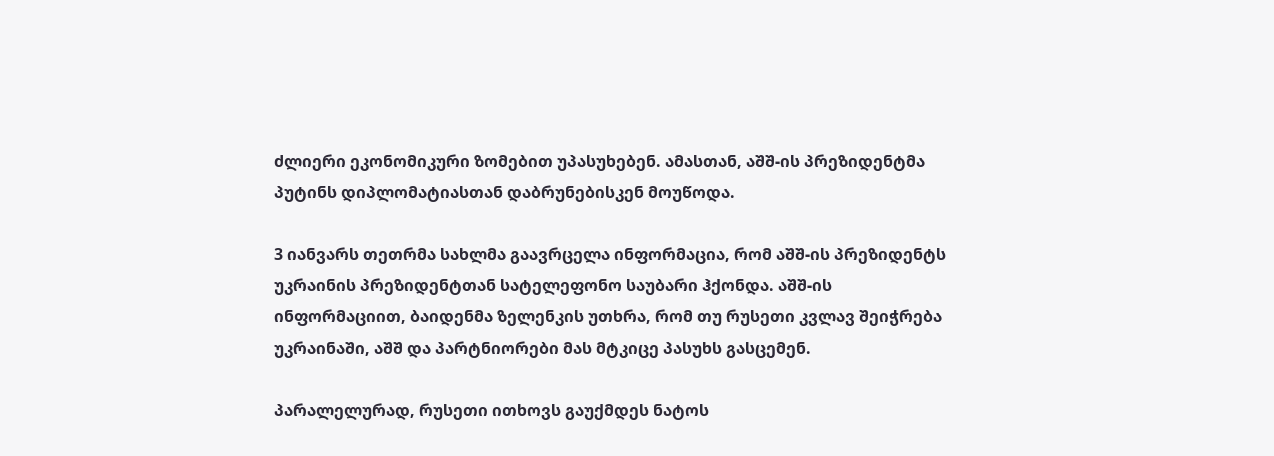ძლიერი ეკონომიკური ზომებით უპასუხებენ. ამასთან, აშშ-ის პრეზიდენტმა პუტინს დიპლომატიასთან დაბრუნებისკენ მოუწოდა.

3 იანვარს თეთრმა სახლმა გაავრცელა ინფორმაცია, რომ აშშ-ის პრეზიდენტს უკრაინის პრეზიდენტთან სატელეფონო საუბარი ჰქონდა. აშშ-ის ინფორმაციით, ბაიდენმა ზელენკის უთხრა, რომ თუ რუსეთი კვლავ შეიჭრება უკრაინაში, აშშ და პარტნიორები მას მტკიცე პასუხს გასცემენ.

პარალელურად, რუსეთი ითხოვს გაუქმდეს ნატოს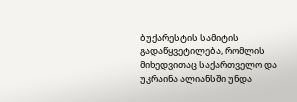ბუქარესტის სამიტის გადაწყვეტილება, რომლის მიხედვითაც საქართველო და უკრაინა ალიანსში უნდა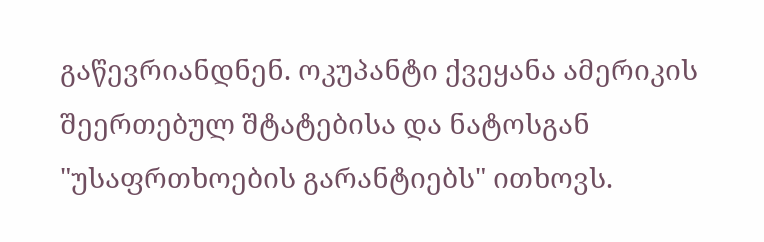გაწევრიანდნენ. ოკუპანტი ქვეყანა ამერიკის შეერთებულ შტატებისა და ნატოსგან "უსაფრთხოების გარანტიებს" ითხოვს.